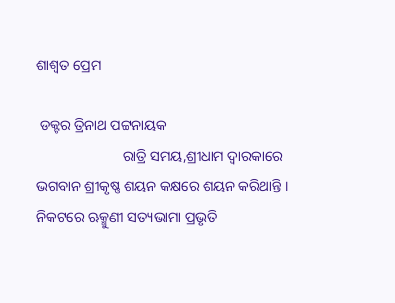ଶାଶ୍ୱତ ପ୍ରେମ

 ଡକ୍ଟର ତ୍ରିନାଥ ପଟ୍ଟନାୟକ
                        ରାତ୍ରି ସମୟ,ଶ୍ରୀଧାମ ଦ୍ୱାରକାରେ ଭଗବାନ ଶ୍ରୀକୃଷ୍ଣ ଶୟନ କକ୍ଷରେ ଶୟନ କରିଥାନ୍ତି । ନିକଟରେ ଋକ୍ମୁଣୀ ସତ୍ୟଭାମା ପ୍ରଭୃତି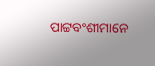ପାଟ୍ଟବଂଶୀମାନେ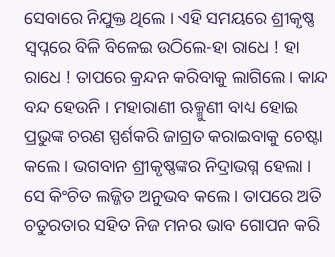ସେବାରେ ନିଯୁକ୍ତ ଥିଲେ । ଏହି ସମୟରେ ଶ୍ରୀକୃଷ୍ଣ ସ୍ୱପ୍ନରେ ବିଳି ବିଳେଇ ଉଠିଲେ-ହା ରାଧେ ! ହା ରାଧେ ! ତାପରେ କ୍ରନ୍ଦନ କରିବାକୁ ଲାଗିଲେ । କାନ୍ଦ ବନ୍ଦ ହେଉନି । ମହାରାଣୀ ଋକ୍ମୁଣୀ ବାଧ୍ୟ ହୋଇ ପ୍ରଭୁଙ୍କ ଚରଣ ସ୍ପର୍ଶକରି ଜାଗ୍ରତ କରାଇବାକୁ ଚେଷ୍ଟା କଲେ । ଭଗବାନ ଶ୍ରୀକୃଷ୍ଣଙ୍କର ନିଦ୍ରାଭଗ୍ନ ହେଲା । ସେ କିଂଚିତ ଲଜ୍ଜିତ ଅନୁଭବ କଲେ । ତାପରେ ଅତି ଚତୁରତାର ସହିତ ନିଜ ମନର ଭାବ ଗୋପନ କରି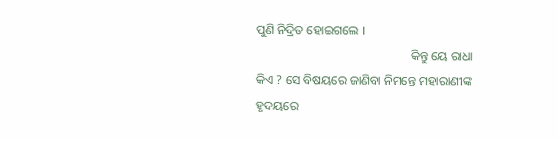ପୁଣି ନିଦ୍ରିତ ହୋଇଗଲେ ।
                                                  କିନ୍ତୁ ୟେ ରାଧା କିଏ ? ସେ ବିଷୟରେ ଜାଣିବା ନିମନ୍ତେ ମହାରାଣୀଙ୍କ ହୃଦୟରେ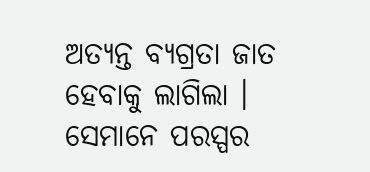ଅତ୍ୟନ୍ତ ବ୍ୟଗ୍ରତା ଜାତ ହେବାକୁ ଲାଗିଲା । ସେମାନେ ପରସ୍ପର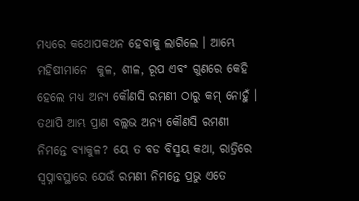ମଧ୍ୟରେ କଥୋପକଥନ ହେବାକୁ ଲାଗିଲେ । ଆମ୍ଭେ ମହିଷୀମାନେ  କୁଳ, ଶୀଳ, ରୂପ ଏବଂ ଗୁଣରେ କେହି ହେଲେ ମଧ୍ୟ ଅନ୍ୟ କୌଣସି ରମଣୀ ଠାରୁ କମ୍ ନୋହୁଁ । ତଥାପି ଆମ୍ଭ ପ୍ରାଣ ବଲ୍ଲଭ ଅନ୍ୟ କୌଣସି ରମଣୀ ନିମନ୍ତେ ବ୍ୟାକୁଳ? ୟେ ତ ବଡ ବିସ୍ମୟ କଥା, ରାତ୍ରିରେ ସ୍ୱପ୍ନାବସ୍ଥାରେ ଯେଉଁ ରମଣୀ ନିମନ୍ତେ ପ୍ରଭୁ ଏତେ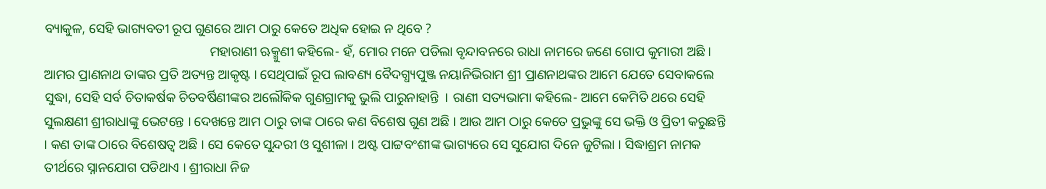ବ୍ୟାକୁଳ, ସେହି ଭାଗ୍ୟବତୀ ରୂପ ଗୁଣରେ ଆମ ଠାରୁ କେତେ ଅଧିକ ହୋଇ ନ ଥିବେ ?
                                                 ମହାରାଣୀ ଋକ୍ମୁଣୀ କହିଲେ- ହଁ, ମୋର ମନେ ପଡିଲା ବୃନ୍ଦାବନରେ ରାଧା ନାମରେ ଜଣେ ଗୋପ କୁମାରୀ ଅଛି । ଆମର ପ୍ରାଣନାଥ ତାଙ୍କର ପ୍ରତି ଅତ୍ୟନ୍ତ ଆକୃଷ୍ଟ । ସେଥିପାଇଁ ରୂପ ଲାବଣ୍ୟ ବୈଦଗ୍ଧ୍ୟପୁଞ୍ଜ ନୟାନିଭିରାମ ଶ୍ରୀ ପ୍ରାଣନାଥଙ୍କର ଆମେ ଯେତେ ସେବାକଲେ ସୁଦ୍ଧା, ସେହି ସର୍ବ ଚିତାକର୍ଷକ ଚିତବର୍ଷିଣୀଙ୍କର ଅଲୌକିକ ଗୁଣଗ୍ରାମକୁ ଭୁଲି ପାରୁନାହାନ୍ତି  । ରାଣୀ ସତ୍ୟଭାମା କହିଲେ- ଆମେ କେମିତି ଥରେ ସେହି ସୁଲକ୍ଷଣୀ ଶ୍ରୀରାଧାଙ୍କୁ ଭେଟନ୍ତେ । ଦେଖନ୍ତେ ଆମ ଠାରୁ ତାଙ୍କ ଠାରେ କଣ ବିଶେଷ ଗୁଣ ଅଛି । ଆଉ ଆମ ଠାରୁ କେତେ ପ୍ରଭୁଙ୍କୁ ସେ ଭକ୍ତି ଓ ପ୍ରିତୀ କରୁଛନ୍ତି । କଣ ତାଙ୍କ ଠାରେ ବିଶେଷତ୍ୱ ଅଛି । ସେ କେତେ ସୁନ୍ଦରୀ ଓ ସୁଶୀଳା । ଅଷ୍ଟ ପାଟ୍ଟବଂଶୀଙ୍କ ଭାଗ୍ୟରେ ସେ ସୁଯୋଗ ଦିନେ ଜୁଟିଲା । ସିଦ୍ଧାଶ୍ରମ ନାମକ ତୀର୍ଥରେ ସ୍ନାନଯୋଗ ପଡିଥାଏ । ଶ୍ରୀରାଧା ନିଜ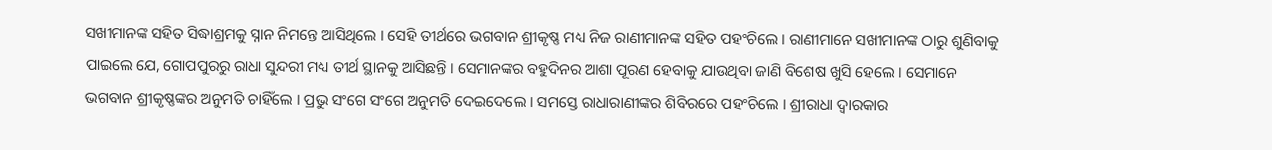ସଖୀମାନଙ୍କ ସହିତ ସିଦ୍ଧାଶ୍ରମକୁ ସ୍ନାନ ନିମନ୍ତେ ଆସିଥିଲେ । ସେହି ତୀର୍ଥରେ ଭଗବାନ ଶ୍ରୀକୃଷ୍ଣ ମଧ୍ୟ ନିଜ ରାଣୀମାନଙ୍କ ସହିତ ପହଂଚିଲେ । ରାଣୀମାନେ ସଖୀମାନଙ୍କ ଠାରୁ ଶୁଣିବାକୁ ପାଇଲେ ଯେ, ଗୋପପୁରରୁ ରାଧା ସୁନ୍ଦରୀ ମଧ୍ୟ ତୀର୍ଥ ସ୍ଥାନକୁ ଆସିଛନ୍ତି । ସେମାନଙ୍କର ବହୁଦିନର ଆଶା ପୂରଣ ହେବାକୁ ଯାଉଥିବା ଜାଣି ବିଶେଷ ଖୁସି ହେଲେ । ସେମାନେ ଭଗବାନ ଶ୍ରୀକୃଷ୍ଣଙ୍କର ଅନୁମତି ଚାହିଁଲେ । ପ୍ରଭୁ ସଂଗେ ସଂଗେ ଅନୁମତି ଦେଇଦେଲେ । ସମସ୍ତେ ରାଧାରାଣୀଙ୍କର ଶିବିରରେ ପହଂଚିଲେ । ଶ୍ରୀରାଧା ଦ୍ୱାରକାର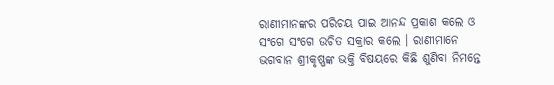ରାଣୀମାନଙ୍କର ପରିଚୟ ପାଇ ଆନନ୍ଦ ପ୍ରକାଶ କଲେ ଓ ସଂଗେ ସଂଗେ ଉଚିତ ସକ୍ରାର କଲେ । ରାଣୀମାନେ ଭଗବାନ ଶ୍ରୀକୃଷ୍ଣଙ୍କ ଭକ୍ତି ବିଷୟରେ କିଛି ଶୁଣିବା ନିମନ୍ତେ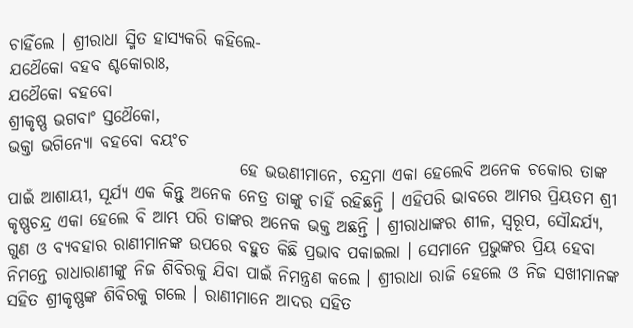ଚାହିଁଲେ । ଶ୍ରୀରାଧା ସ୍ମିତ ହାସ୍ୟକରି କହିଲେ-
ଯଥୈକୋ ବହବ ଶ୍ଚକୋରାଃ,
ଯଥୈକୋ ବହବୋ
ଶ୍ରୀକୃଷ୍ଣ ଭଗବାଂ ସ୍ତଥୈକୋ,
ଭକ୍ତା ଭଗିନ୍ୟୋ ବହବୋ ବୟଂଚ
                                  ହେ ଭଉଣୀମାନେ, ଚନ୍ଦ୍ରମା ଏକା ହେଲେବି ଅନେକ ଚକୋର ତାଙ୍କ ପାଇଁ ଆଶାୟୀ, ସୂର୍ଯ୍ୟ ଏକ କିନ୍ତୁ ଅନେକ ନେତ୍ର ତାଙ୍କୁ ଚାହିଁ ରହିଛନ୍ତି । ଏହିପରି ଭାବରେ ଆମର ପ୍ରିୟତମ ଶ୍ରୀ କୃଷ୍ଣଚନ୍ଦ୍ର ଏକା ହେଲେ ବି ଆମ୍ଭ ପରି ତାଙ୍କର ଅନେକ ଭକ୍ତ ଅଛନ୍ତି । ଶ୍ରୀରାଧାଙ୍କର ଶୀଳ, ସ୍ୱରୂପ, ସୌନ୍ଦର୍ଯ୍ୟ, ଗୁଣ ଓ ବ୍ୟବହାର ରାଣୀମାନଙ୍କ ଉପରେ ବହୁତ କିଛି ପ୍ରଭାବ ପକାଇଲା । ସେମାନେ ପ୍ରଭୁଙ୍କର ପ୍ରିୟ ହେବା ନିମନ୍ତେ ରାଧାରାଣୀଙ୍କୁ ନିଜ ଶିବିରକୁ ଯିବା ପାଇଁ ନିମନ୍ତ୍ରଣ କଲେ । ଶ୍ରୀରାଧା ରାଜି ହେଲେ ଓ ନିଜ ସଖୀମାନଙ୍କ ସହିତ ଶ୍ରୀକୃଷ୍ଣଙ୍କ ଶିବିରକୁ ଗଲେ । ରାଣୀମାନେ ଆଦର ସହିତ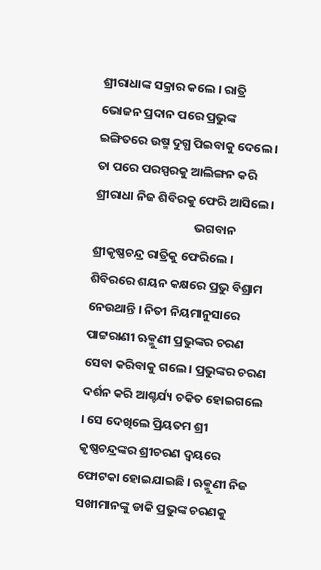ଶ୍ରୀରାଧାଙ୍କ ସକ୍ରାର କଲେ । ରାତ୍ରି ଭୋଜନ ପ୍ରଦାନ ପରେ ପ୍ରଭୁଙ୍କ ଇଙ୍ଗିତରେ ଉଷ୍ମ ଦୁଗ୍ଧ ପିଇବାକୁ ଦେଲେ । ତା ପରେ ପରସ୍ପରକୁ ଆଲିଙ୍ଗନ କରି ଶ୍ରୀରାଧା ନିଜ ଶିବିରକୁ ଫେରି ଆସିଲେ ।
                                    ଭଗବାନ ଶ୍ରୀକୃଷ୍ଣଚନ୍ଦ୍ର ରାତ୍ରିକୁ ଫେରିଲେ । ଶିବିରରେ ଶୟନ କକ୍ଷରେ ପ୍ରଭୁ ବିଶ୍ରାମ ନେଉଥାନ୍ତି । ନିତୀ ନିୟମାନୁସାରେ ପାଟ୍ଟରାଣୀ ଋକ୍ମୁଣୀ ପ୍ରଭୁଙ୍କର ଚରଣ ସେବା କରିବାକୁ ଗଲେ । ପ୍ରଭୁଙ୍କର ଚରଣ ଦର୍ଶନ କରି ଆଶ୍ଚର୍ଯ୍ୟ ଚକିତ ହୋଇଗଲେ । ସେ ଦେଖିଲେ ପ୍ରିୟତମ ଶ୍ରୀ କୃଷ୍ଣଚନ୍ଦ୍ରଙ୍କର ଶ୍ରୀଚରଣ ଦ୍ୱୟରେ ଫୋଟକା ହୋଇଯାଇଛି । ଋକ୍ମୁଣୀ ନିଜ ସଖୀମାନଙ୍କୁ ଡାକି ପ୍ରଭୁଙ୍କ ଚରଣକୁ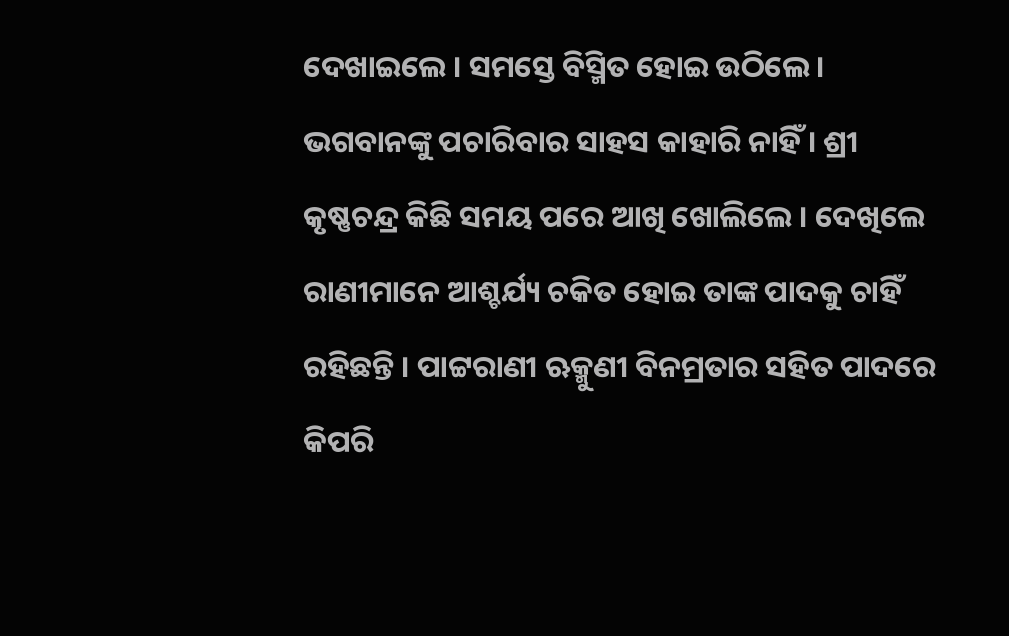ଦେଖାଇଲେ । ସମସ୍ତେ ବିସ୍ମିତ ହୋଇ ଉଠିଲେ । ଭଗବାନଙ୍କୁ ପଚାରିବାର ସାହସ କାହାରି ନାହିଁ । ଶ୍ରୀ କୃଷ୍ଣଚନ୍ଦ୍ର କିଛି ସମୟ ପରେ ଆଖି ଖୋଲିଲେ । ଦେଖିଲେ ରାଣୀମାନେ ଆଶ୍ଚର୍ଯ୍ୟ ଚକିତ ହୋଇ ତାଙ୍କ ପାଦକୁ ଚାହିଁ ରହିଛନ୍ତି । ପାଟ୍ଟରାଣୀ ଋକ୍ମୁଣୀ ବିନମ୍ରତାର ସହିତ ପାଦରେ କିପରି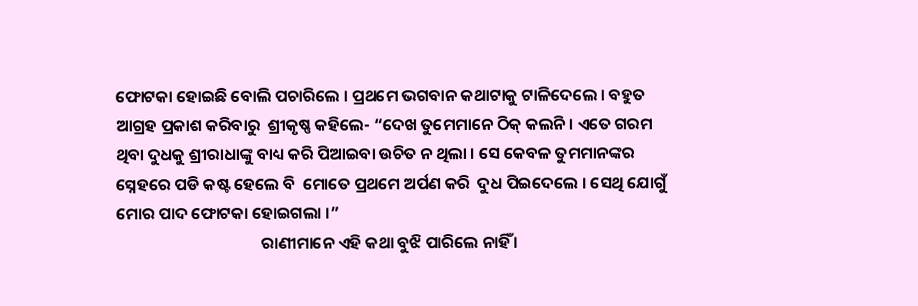ଫୋଟକା ହୋଇଛି ବୋଲି ପଚାରିଲେ । ପ୍ରଥମେ ଭଗବାନ କଥାଟାକୁ ଟାଳିଦେଲେ । ବହୁତ ଆଗ୍ରହ ପ୍ରକାଶ କରିବାରୁ  ଶ୍ରୀକୃଷ୍ଣ କହିଲେ- “ଦେଖ ତୁମେମାନେ ଠିକ୍ କଲନି । ଏତେ ଗରମ ଥିବା ଦୁଧକୁ ଶ୍ରୀରାଧାଙ୍କୁ ବାଧ୍ୟ କରି ପିଆଇବା ଉଚିତ ନ ଥିଲା । ସେ କେବଳ ତୁମମାନଙ୍କର ସ୍ନେହରେ ପଡି କଷ୍ଟ ହେଲେ ବି  ମୋତେ ପ୍ରଥମେ ଅର୍ପଣ କରି  ଦୁଧ ପିଇଦେଲେ । ସେଥି ଯୋଗୁଁ ମୋର ପାଦ ଫୋଟକା ହୋଇଗଲା ।”
                                       ରାଣୀମାନେ ଏହି କଥା ବୁଝି ପାରିଲେ ନାହିଁ ।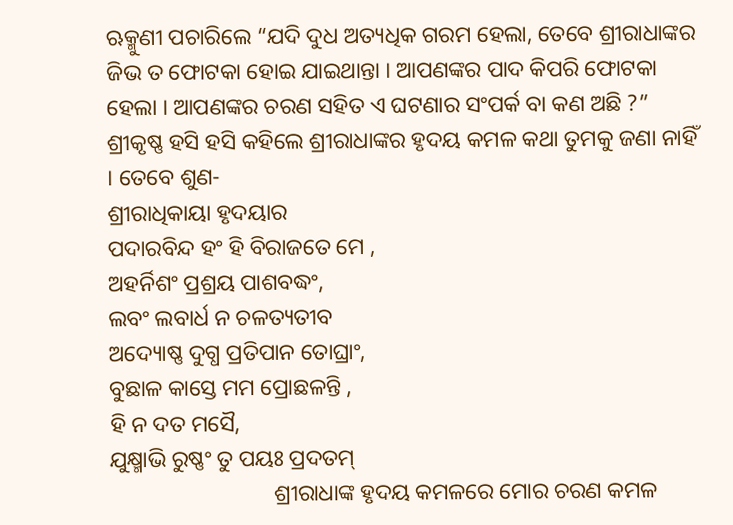ଋକ୍ମୁଣୀ ପଚାରିଲେ “ଯଦି ଦୁଧ ଅତ୍ୟଧିକ ଗରମ ହେଲା, ତେବେ ଶ୍ରୀରାଧାଙ୍କର ଜିଭ ତ ଫୋଟକା ହୋଇ ଯାଇଥାନ୍ତା । ଆପଣଙ୍କର ପାଦ କିପରି ଫୋଟକା ହେଲା । ଆପଣଙ୍କର ଚରଣ ସହିତ ଏ ଘଟଣାର ସଂପର୍କ ବା କଣ ଅଛି ?”
ଶ୍ରୀକୃଷ୍ଣ ହସି ହସି କହିଲେ ଶ୍ରୀରାଧାଙ୍କର ହୃଦୟ କମଳ କଥା ତୁମକୁ ଜଣା ନାହିଁ । ତେବେ ଶୁଣ-
ଶ୍ରୀରାଧିକାୟା ହୃଦୟାର
ପଦାରବିନ୍ଦ ହଂ ହି ବିରାଜତେ ମେ ,
ଅହର୍ନିଶଂ ପ୍ରଶ୍ରୟ ପାଶବଦ୍ଧଂ,
ଲବଂ ଲବାର୍ଧ ନ ଚଳତ୍ୟତୀବ
ଅଦ୍ୟୋଷ୍ଣ ଦୁଗ୍ଧ ପ୍ରତିପାନ ତୋଘ୍ରାଂ,
ବୁଛାଳ କାସ୍ତେ ମମ ପ୍ରୋଛଳନ୍ତି ,
ହି ନ ଦତ ମସୈ,
ଯୁକ୍ଷ୍ମାଭି ରୁଷ୍ଣଂ ତୁ ପୟଃ ପ୍ରଦତମ୍
                             ଶ୍ରୀରାଧାଙ୍କ ହୃଦୟ କମଳରେ ମୋର ଚରଣ କମଳ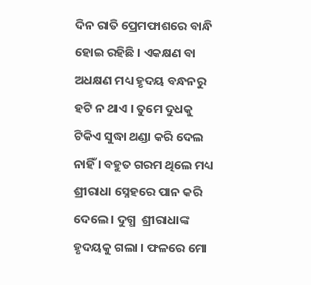ଦିନ ରାତି ପ୍ରେମଫାଶରେ ବାନ୍ଧି ହୋଇ ରହିଛି । ଏକକ୍ଷଣ ବା ଅଧକ୍ଷଣ ମଧ୍ୟ ହୃଦୟ ବନ୍ଧନରୁ ହଟି ନ ଥାଏ । ତୁମେ ଦୁଧକୁ ଟିକିଏ ସୁଦ୍ଧା ଥଣ୍ଡା କରି ଦେଲ ନାହିଁ । ବହୁତ ଗରମ ଥିଲେ ମଧ୍ୟ ଶ୍ରୀରାଧା ସ୍ନେହରେ ପାନ କରି ଦେଲେ । ଦୁଗ୍ଧ  ଶ୍ରୀରାଧାଙ୍କ ହୃଦୟକୁ ଗଲା । ଫଳରେ ମୋ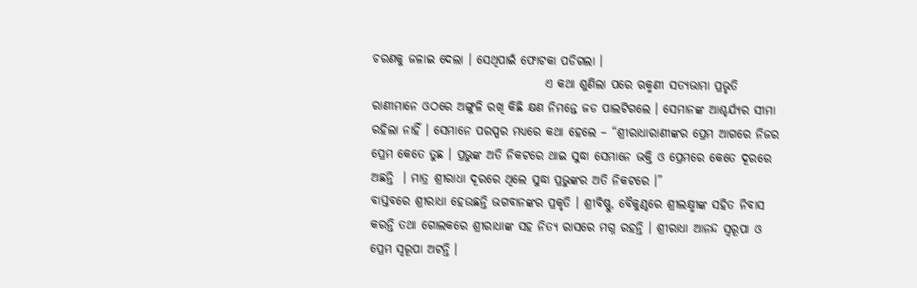ଚରଣକୁ ଜଳାଇ ଦେଲା । ସେଥିପାଇଁ ଫୋଟକା ପଡିଗଲା ।
                                    ଏ କଥା ଶୁଣିଲା ପରେ ଋକ୍ମଣୀ ସତ୍ୟଭାମା ପ୍ରଭୃତି ରାଣୀମାନେ ଓଠରେ ଅଙ୍ଗୁଳି ରଖି କିଛି କ୍ଷଣ ନିମନ୍ତେ ଜଡ ପାଲଟିଗଲେ । ସେମାନଙ୍କ ଆଶ୍ଚର୍ଯ୍ୟର ସୀମା ରହିଲା ନାହିଁ । ସେମାନେ ପରସ୍ପର ମଧ୍ୟରେ କଥା ହେଲେ – “ଶ୍ରୀରାଧାରାଣୀଙ୍କର ପ୍ରେମ ଆଗରେ ନିଜର ପ୍ରେମ କେତେ ତୁଛ । ପ୍ରଭୁଙ୍କ ଅତି ନିକଟରେ ଥାଇ ସୁଦ୍ଧା ସେମାନେ ଭକ୍ତି ଓ ପ୍ରେମରେ କେତେ ଦୂରରେ ଅଛନ୍ତି  । ମାତ୍ର ଶ୍ରୀରାଧା ଦୂରରେ ଥିଲେ ସୁଦ୍ଧା ପ୍ରଭୁଙ୍କର ଅତି ନିକଟରେ ।”
ବାସ୍ତବରେ ଶ୍ରୀରାଧା ହେଉଛନ୍ତି ଭଗବାନଙ୍କର ପ୍ରକୃତି । ଶ୍ରୀବିଷ୍ଣୁ, ବୈକୁଣ୍ଠରେ ଶ୍ରୀଲକ୍ଷ୍ମୀଙ୍କ ସହିତ ନିବାସ କରନ୍ତି ତଥା ଗୋଲକରେ ଶ୍ରୀରାଧାଙ୍କ ସହ ନିତ୍ୟ ରାସରେ ମଗ୍ନ ରହନ୍ତି । ଶ୍ରୀରାଧା ଆନନ୍ଦ ସ୍ୱରୂପା ଓ ପ୍ରେମ ସ୍ୱରୂପା ଅଟନ୍ତି ।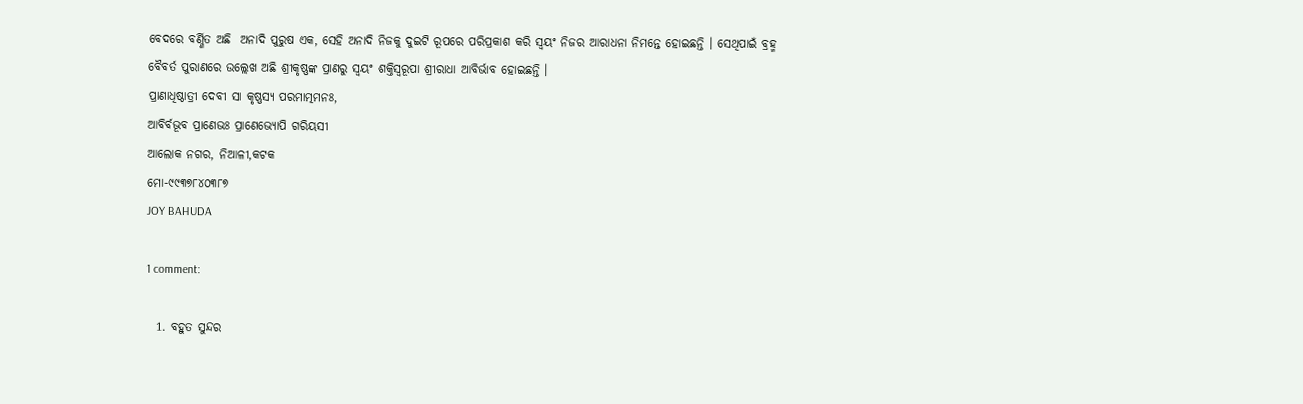ବେଦରେ ବର୍ଣ୍ଣିତ ଅଛି  ଅନାଦି ପୁରୁଷ ଏକ, ସେହି ଅନାଦି ନିଜକୁ ଦୁଇଟି ରୂପରେ ପରିପ୍ରକାଶ କରି ସ୍ୱୟଂ ନିଜର ଆରାଧନା ନିମନ୍ତେ ହୋଇଛନ୍ତି । ସେଥିପାଇଁ ବ୍ରହ୍ମ ବୈବର୍ତ ପୁରାଣରେ ଉଲ୍ଲେଖ ଅଛି ଶ୍ରୀକୃଷ୍ଣଙ୍କ ପ୍ରାଣରୁ ସ୍ୱୟଂ ଶକ୍ତିସ୍ୱରୂପା ଶ୍ରୀରାଧା ଆବିର୍ଭାବ ହୋଇଛନ୍ତି ।
ପ୍ରାଣାଧିଷ୍ଠାତ୍ରୀ ଦେବୀ ସା କୃଷ୍ଣସ୍ୟ ପରମାତ୍ମମନଃ,
ଆବିର୍ବଭୂବ ପ୍ରାଣେଭଃ ପ୍ରାଣେଭ୍ୟୋପି ଗରିୟସୀ
ଆଲୋକ ନଗର, ନିଆଳୀ,କଟକ
ମୋ-୯୯୩୭୮୪୦୩୮୭
JOY BAHUDA

1 comment:

  1. ବହୁତ ସୁନ୍ଦର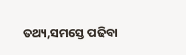ତଥ୍ୟ,ସମସ୍ତେ ପଢିବା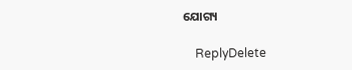ଯୋଗ୍ୟ

    ReplyDelete